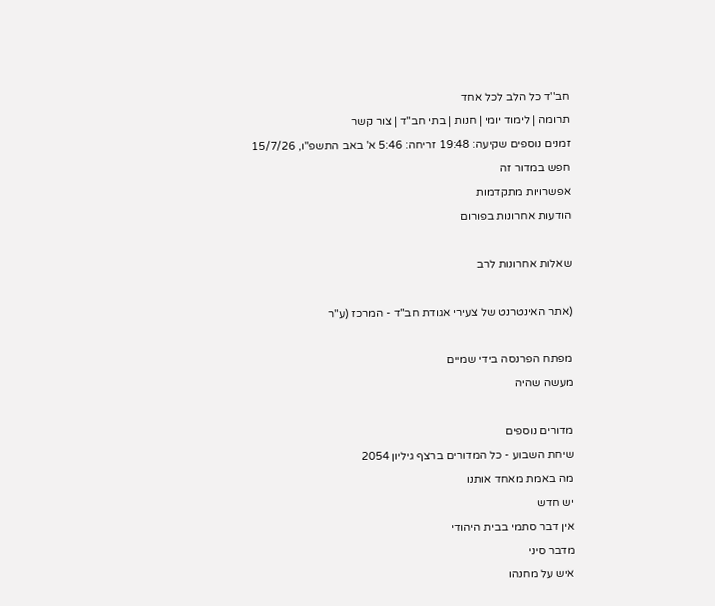חב''ד כל הלב לכל אחד
תרומה | לימוד יומי | חנות | בתי חב"ד | צור קשר
זמנים נוספים שקיעה: 19:48 זריחה: 5:46 א' באב התשפ"ו, 15/7/26
חפש במדור זה
אפשרויות מתקדמות
הודעות אחרונות בפורום

שאלות אחרונות לרב

(אתר האינטרנט של צעירי אגודת חב"ד - המרכז (ע"ר

מפתח הפרנסה בידי שמיים
מעשה שהיה

מדורים נוספים
שיחת השבוע - כל המדורים ברצף גיליון 2054
מה באמת מאחד אותנו
יש חדש
אין דבר סתמי בבית היהודי
מדבר סיני
איש על מחנהו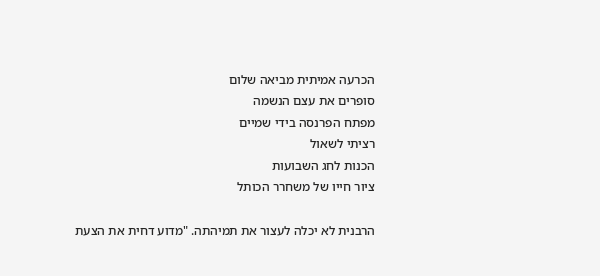הכרעה אמיתית מביאה שלום
סופרים את עצם הנשמה
מפתח הפרנסה בידי שמיים
רציתי לשאול
הכנות לחג השבועות
ציור חייו של משחרר הכותל

הרבנית לא יכלה לעצור את תמיהתה. "מדוע דחית את הצעת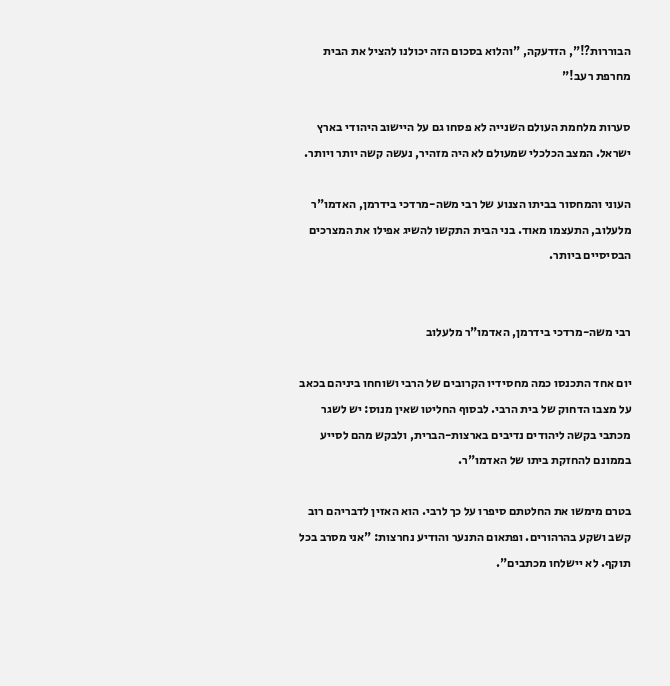הבוררות?!", הזדעקה, "והלוא בסכום הזה יכולנו להציל את הבית מחרפת רעב!"

סערות מלחמת העולם השנייה לא פסחו גם על היישוב היהודי בארץ ישראל. המצב הכלכלי שמעולם לא היה מזהיר, נעשה קשה יותר ויותר.

העוני והמחסור בביתו הצנוע של רבי משה-מרדכי בידרמן, האדמו"ר מלעלוב, התעצמו מאוד. בני הבית התקשו להשיג אפילו את המצרכים הבסיסיים ביותר.


רבי משה-מרדכי בידרמן, האדמו"ר מלעלוב

יום אחד התכנסו כמה מחסידיו הקרובים של הרבי ושוחחו ביניהם בכאב על מצבו הדחוק של בית הרבי. לבסוף החליטו שאין מנוס: יש לשגר מכתבי בקשה ליהודים נדיבים בארצות-הברית, ולבקש מהם לסייע בממונם להחזקת ביתו של האדמו"ר.

בטרם מימשו את החלטתם סיפרו על כך לרבי. הוא האזין לדבריהם רוב קשב ושקע בהרהורים. ופתאום התנער והודיע נחרצות: "אני מסרב בכל תוקף. לא יישלחו מכתבים".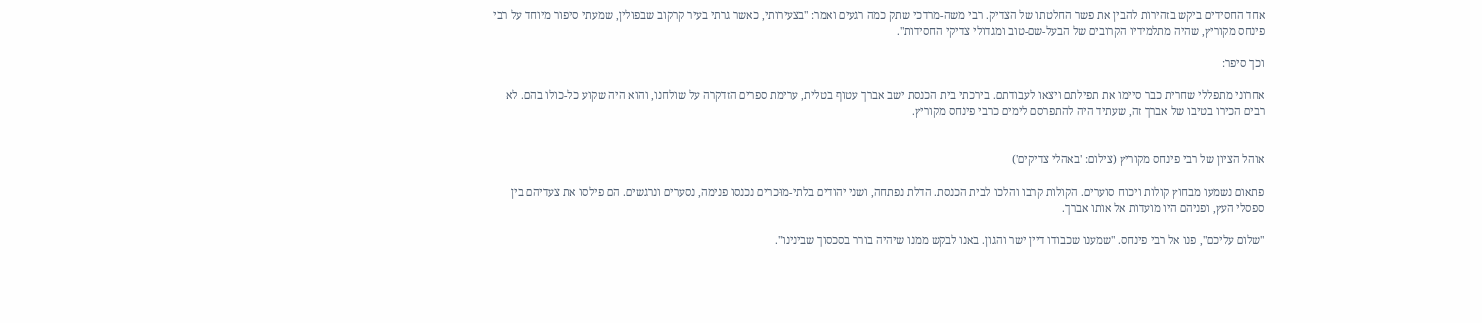אחד החסידים ביקש בזהירות להבין את פשר החלטתו של הצדיק. רבי משה-מרדכי שתק כמה רגעים ואמר: "בצעירותי, כאשר גרתי בעיר קרקוב שבפולין, שמעתי סיפור מיוחד על רבי פינחס מקוריץ, שהיה מתלמידיו הקרובים של הבעל-שם-טוב ומגדולי צדיקי החסידות".

וכך סיפר:

אחרוני מתפללי שחרית כבר סיימו את תפילתם ויצאו לעבודתם. בירכתי בית הכנסת ישב אברך עטוף בטלית, ערימת ספרים הזדקרה על שולחנו, והוא היה שקוע כל-כולו בהם. לא רבים הכירו בטיבו של אברך זה, שעתיד היה להתפרסם לימים כרבי פינחס מקוריץ.


אוהל הציון של רבי פינחס מקוריץ (צילום: 'באהלי צדיקים')

פתאום נשמעו מבחוץ קולות ויכוח סוערים. הקולות קרבו והלכו לבית הכנסת. הדלת נפתחה, ושני יהודים בלתי-מוּכרים נכנסו פנימה, נסערים ונרגשים. הם פילסו את צעדיהם בין ספסלי העץ, ופניהם היו מועדות אל אותו אברך.

"שלום עליכם", פנו אל רבי פינחס. "שמענו שכבודו דיין ישר והגון. באנו לבקש ממנו שיהיה בורר בסכסוך שבינינו".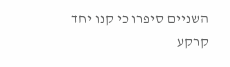השניים סיפרו כי קנו יחד קרקע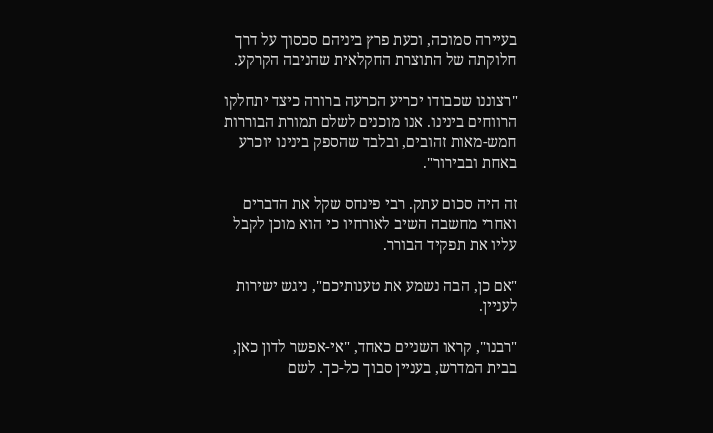בעיירה סמוכה, וכעת פרץ ביניהם סכסוך על דרך חלוקתה של התוצרת החקלאית שהניבה הקרקע.

"רצוננו שכבודו יכריע הכרעה ברורה כיצד יתחלקו הרווחים בינינו. אנו מוכנים לשלם תמורת הבוררות חמש-מאות זהובים, ובלבד שהספק בינינו יוכרע באחת ובבירור".

זה היה סכום עתק. רבי פינחס שקל את הדברים ואחרי מחשבה השיב לאורחיו כי הוא מוכן לקבל עליו את תפקיד הבורר.

"אם כן, הבה נשמע את טענותיכם", ניגש ישירות לעניין.

"רבנו", קראו השניים כאחד, "אי-אפשר לדון כאן, בבית המדרש, בעניין סבוך כל-כך. לשם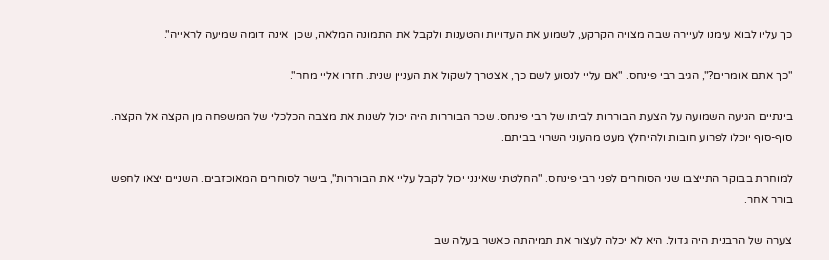כך עליו לבוא עימנו לעיירה שבה מצויה הקרקע, לשמוע את העדויות והטענות ולקבל את התמונה המלאה, שכן  אינה דומה שמיעה לראייה".

"כך אתם אומרים?", הגיב רבי פינחס. "אם עליי לנסוע לשם כך, אצטרך לשקול את העניין שנית. חזרו אליי מחר".

בינתיים הגיעה השמועה על הצעת הבוררות לביתו של רבי פינחס. שכר הבוררות היה יכול לשנות את מצבה הכלכלי של המשפחה מן הקצה אל הקצה. סוף-סוף יוכלו לפרוע חובות ולהיחלץ מעט מהעוני השרוי בביתם.

למוחרת בבוקר התייצבו שני הסוחרים לפני רבי פינחס. "החלטתי שאינני יכול לקבל עליי את הבוררות", בישר לסוחרים המאוכזבים. השניים יצאו לחפש בורר אחר.

צערה של הרבנית היה גדול. היא לא יכלה לעצור את תמיהתה כאשר בעלה שב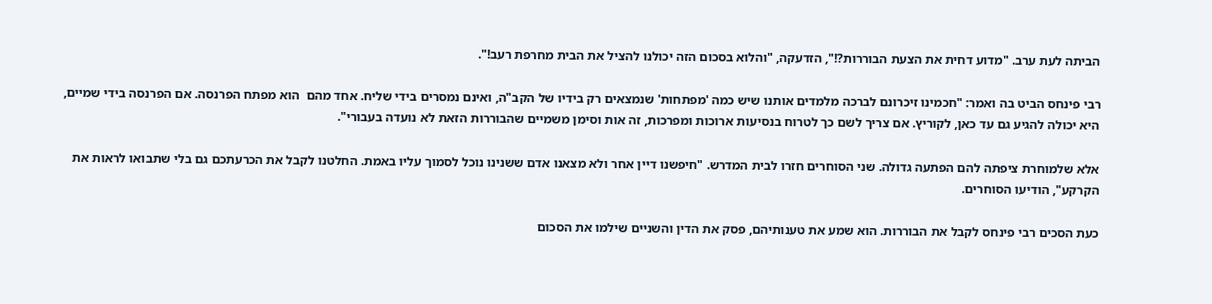הביתה לעת ערב. "מדוע דחית את הצעת הבוררות?!", הזדעקה, "והלוא בסכום הזה יכולנו להציל את הבית מחרפת רעב!".

רבי פינחס הביט בה ואמר: "חכמינו זיכרונם לברכה מלמדים אותנו שיש כמה 'מפתחות' שנמצאים רק בידיו של הקב"ה, ואינם נמסרים בידי שליח. אחד מהם  הוא מפתח הפרנסה. אם הפרנסה בידי שמיים, היא יכולה להגיע גם עד כאן, לקוריץ. אם צריך לשם כך לטרוח בנסיעות ארוכות ומפרכות, זה אות וסימן משמיים שהבוררות הזאת לא נועדה בעבורי".

אלא שלמוחרת ציפתה להם הפתעה גדולה. שני הסוחרים חזרו לבית המדרש. "חיפשנו דיין אחר ולא מצאנו אדם ששנינו נוכל לסמוך עליו באמת. החלטנו לקבל את הכרעתכם גם בלי שתבואו לראות את הקרקע", הודיעו הסוחרים.

כעת הסכים רבי פינחס לקבל את הבוררות. הוא שמע את טענותיהם, פסק את הדין והשניים שילמו את הסכום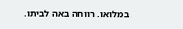במלואו. רווחה באה לביתו.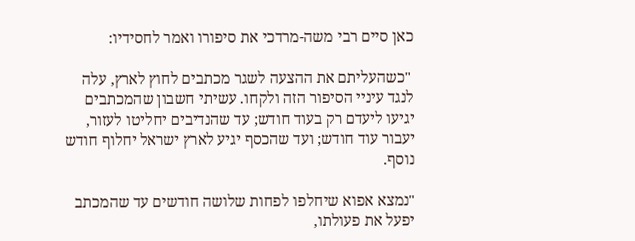כאן סיים רבי משה-מרדכי את סיפורו ואמר לחסידיו:

 "כשהעליתם את ההצעה לשגר מכתבים לחוץ לארץ, עלה לנגד עיניי הסיפור הזה ולקחו. עשיתי חשבון שהמכתבים יגיעו ליעדם רק בעוד חודש; עד שהנדיבים יחליטו לעזור, יעבור עוד חודש; ועד שהכסף יגיע לארץ ישראל יחלוף חודש נוסף.

"נמצא אפוא שיחלפו לפחות שלושה חודשים עד שהמכתב יפעל את פעולתו,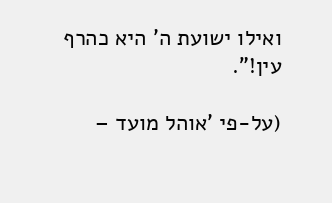ואילו ישועת ה' היא כהרף עין!".

(על-פי 'אוהל מועד –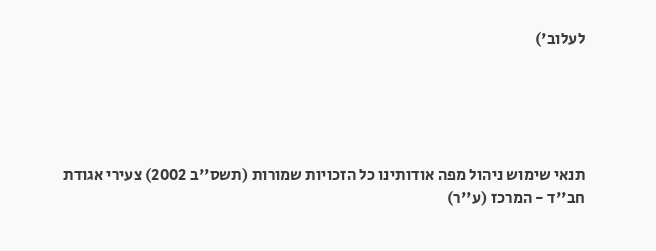לעלוב')





תנאי שימוש ניהול מפה אודותינו כל הזכויות שמורות (תשס''ב 2002) צעירי אגודת חב''ד - המרכז (ע''ר)